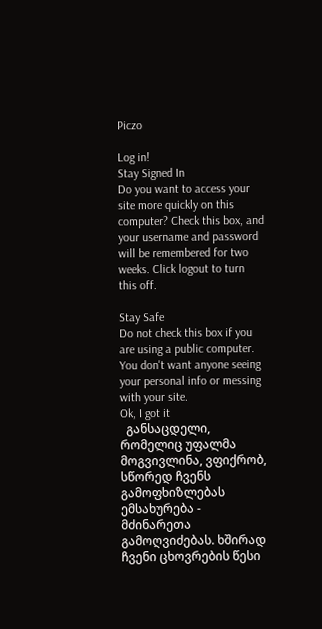Piczo

Log in!
Stay Signed In
Do you want to access your site more quickly on this computer? Check this box, and your username and password will be remembered for two weeks. Click logout to turn this off.

Stay Safe
Do not check this box if you are using a public computer. You don't want anyone seeing your personal info or messing with your site.
Ok, I got it
  განსაცდელი, რომელიც უფალმა მოგვივლინა, ვფიქრობ, სწორედ ჩვენს გამოფხიზლებას ემსახურება - მძინარეთა გამოღვიძებას. ხშირად ჩვენი ცხოვრების წესი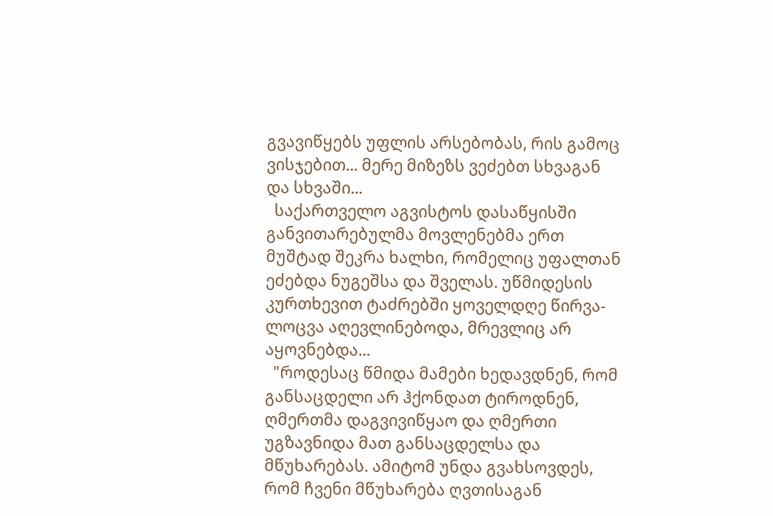გვავიწყებს უფლის არსებობას, რის გამოც ვისჯებით... მერე მიზეზს ვეძებთ სხვაგან და სხვაში...
  საქართველო აგვისტოს დასაწყისში განვითარებულმა მოვლენებმა ერთ მუშტად შეკრა ხალხი, რომელიც უფალთან ეძებდა ნუგეშსა და შველას. უწმიდესის კურთხევით ტაძრებში ყოველდღე წირვა-ლოცვა აღევლინებოდა, მრევლიც არ აყოვნებდა...
  "როდესაც წმიდა მამები ხედავდნენ, რომ განსაცდელი არ ჰქონდათ ტიროდნენ, ღმერთმა დაგვივიწყაო და ღმერთი უგზავნიდა მათ განსაცდელსა და მწუხარებას. ამიტომ უნდა გვახსოვდეს, რომ ჩვენი მწუხარება ღვთისაგან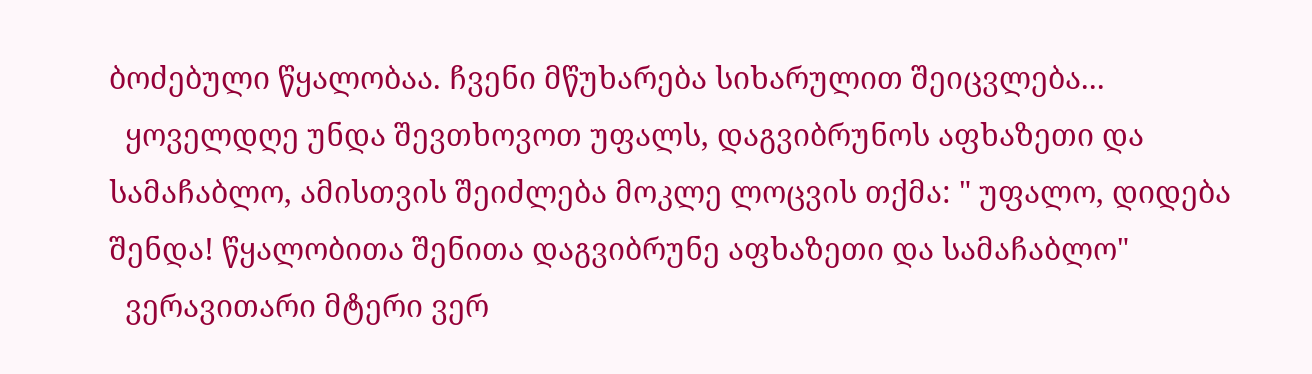ბოძებული წყალობაა. ჩვენი მწუხარება სიხარულით შეიცვლება...
  ყოველდღე უნდა შევთხოვოთ უფალს, დაგვიბრუნოს აფხაზეთი და სამაჩაბლო, ამისთვის შეიძლება მოკლე ლოცვის თქმა: " უფალო, დიდება შენდა! წყალობითა შენითა დაგვიბრუნე აფხაზეთი და სამაჩაბლო"
  ვერავითარი მტერი ვერ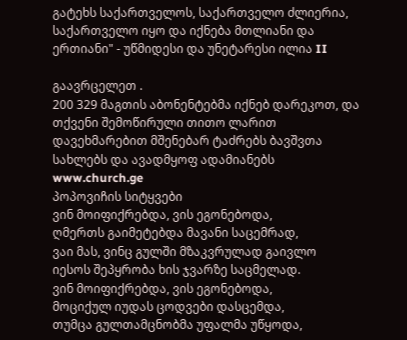გატეხს საქართველოს, საქართველო ძლიერია, საქართველო იყო და იქნება მთლიანი და ერთიანი" - უწმიდესი და უნეტარესი ილია II

გაავრცელეთ .
200 329 მაგთის აბონენტებმა იქნებ დარეკოთ, და თქვენი შემოწირული თითო ლარით დავეხმარებით მშენებარ ტაძრებს ბავშვთა სახლებს და ავადმყოფ ადამიანებს www.church.ge
პოპოვიჩის სიტყვები
ვინ მოიფიქრებდა, ვის ეგონებოდა,
ღმერთს გაიმეტებდა მავანი საცემრად,
ვაი მას, ვინც გულში მზაკვრულად გაივლო
იესოს შეპყრობა ხის ჯვარზე საცმელად.
ვინ მოიფიქრებდა, ვის ეგონებოდა,
მოციქულ იუდას ცოდვები დასცემდა,
თუმცა გულთამცნობმა უფალმა უწყოდა,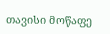თავისი მოწაფე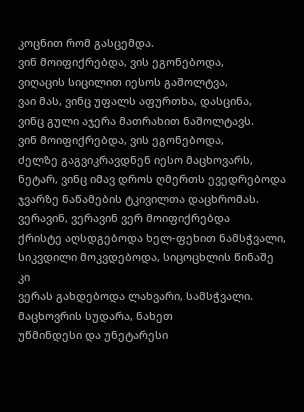კოცნით რომ გასცემდა.
ვინ მოიფიქრებდა, ვის ეგონებოდა,
ვიღაცის სიცილით იესოს გაშოლტვა,
ვაი მას, ვინც უფალს აფურთხა, დასცინა,
ვინც გული აჯერა მათრახით ნაშოლტავს.
ვინ მოიფიქრებდა, ვის ეგონებოდა,
ძელზე გაგვიკრავდნენ იესო მაცხოვარს,
ნეტარ, ვინც იმავ დროს ღმერთს ევედრებოდა
ჯვარზე ნაწამების ტკივილთა დაცხრომას.
ვერავინ, ვერავინ ვერ მოიფიქრებდა
ქრისტე აღსდგებოდა ხელ-ფეხით ნამსჭვალი,
სიკვდილი მოკვდებოდა, სიცოცხლის წინაშე კი
ვერას გახდებოდა ლახვარი, სამსჭვალი.
მაცხოვრის სუდარა, ნახეთ
უწმინდესი და უნეტარესი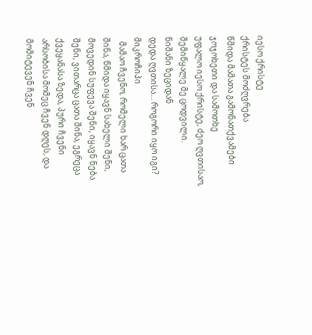იესო ქრისტე
ქრისტეს მოძღვრება
წმიდა მამათა გამონათქვამები
ჯოჯოხეთი და სამოთხე
უფალო იესო ქრისტე, ძეო ღვთისაო, შემიწყალე მე ცოდვილი.
ნიშანი ზეციდან
დედა ღვთისა... როგორი იყო იგი?
მიკროჩიპი
  მამაო ჩვენო, რომელი ხარ ცათა შინა, წმიდა იყავნ სახელი შენი, მოვედინ სუფევა შენი, იყავნ ნება შენი, ვითარცა ცათა შინა, ეგრეცა ქვეყანასა ზედა, პური ჩვენი არსობისა მომეც ჩვენ დღეს, და მომიტევენ ჩვენ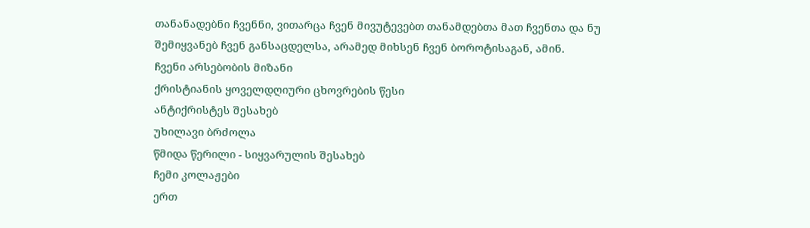თანანადებნი ჩვენნი, ვითარცა ჩვენ მივუტევებთ თანამდებთა მათ ჩვენთა და ნუ შემიყვანებ ჩვენ განსაცდელსა, არამედ მიხსენ ჩვენ ბოროტისაგან, ამინ.
ჩვენი არსებობის მიზანი
ქრისტიანის ყოველდღიური ცხოვრების წესი
ანტიქრისტეს შესახებ
უხილავი ბრძოლა
წმიდა წერილი - სიყვარულის შესახებ
ჩემი კოლაჟები
ერთ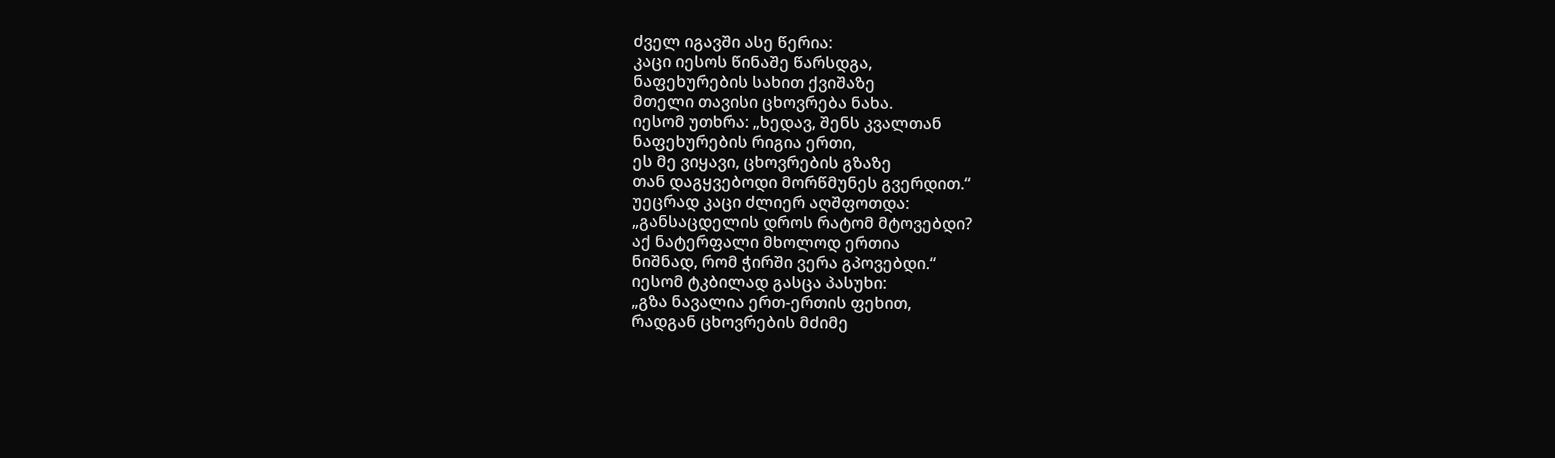ძველ იგავში ასე წერია:
კაცი იესოს წინაშე წარსდგა,
ნაფეხურების სახით ქვიშაზე
მთელი თავისი ცხოვრება ნახა.
იესომ უთხრა: „ხედავ, შენს კვალთან
ნაფეხურების რიგია ერთი,
ეს მე ვიყავი, ცხოვრების გზაზე
თან დაგყვებოდი მორწმუნეს გვერდით.“
უეცრად კაცი ძლიერ აღშფოთდა:
„განსაცდელის დროს რატომ მტოვებდი?
აქ ნატერფალი მხოლოდ ერთია
ნიშნად, რომ ჭირში ვერა გპოვებდი.“
იესომ ტკბილად გასცა პასუხი:
„გზა ნავალია ერთ-ერთის ფეხით,
რადგან ცხოვრების მძიმე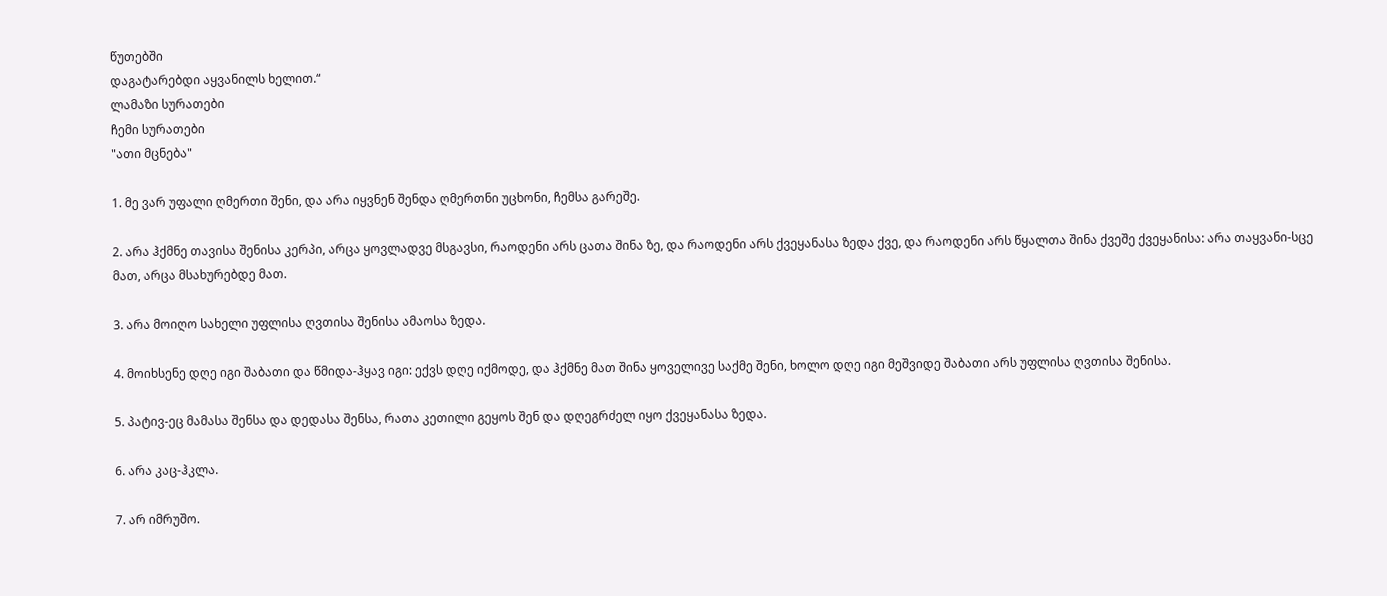წუთებში
დაგატარებდი აყვანილს ხელით.“
ლამაზი სურათები
ჩემი სურათები
"ათი მცნება"

1. მე ვარ უფალი ღმერთი შენი, და არა იყვნენ შენდა ღმერთნი უცხონი, ჩემსა გარეშე.

2. არა ჰქმნე თავისა შენისა კერპი, არცა ყოვლადვე მსგავსი, რაოდენი არს ცათა შინა ზე, და რაოდენი არს ქვეყანასა ზედა ქვე, და რაოდენი არს წყალთა შინა ქვეშე ქვეყანისა: არა თაყვანი-სცე მათ, არცა მსახურებდე მათ.

3. არა მოიღო სახელი უფლისა ღვთისა შენისა ამაოსა ზედა.

4. მოიხსენე დღე იგი შაბათი და წმიდა-ჰყავ იგი: ექვს დღე იქმოდე, და ჰქმნე მათ შინა ყოველივე საქმე შენი, ხოლო დღე იგი მეშვიდე შაბათი არს უფლისა ღვთისა შენისა.

5. პატივ-ეც მამასა შენსა და დედასა შენსა, რათა კეთილი გეყოს შენ და დღეგრძელ იყო ქვეყანასა ზედა.

6. არა კაც-ჰკლა.

7. არ იმრუშო.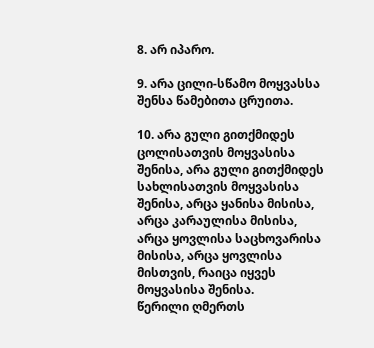8. არ იპარო.

9. არა ცილი-სწამო მოყვასსა შენსა წამებითა ცრუითა.

10. არა გული გითქმიდეს ცოლისათვის მოყვასისა შენისა, არა გული გითქმიდეს სახლისათვის მოყვასისა შენისა, არცა ყანისა მისისა, არცა კარაულისა მისისა, არცა ყოვლისა საცხოვარისა მისისა, არცა ყოვლისა მისთვის, რაიცა იყვეს მოყვასისა შენისა.
წერილი ღმერთს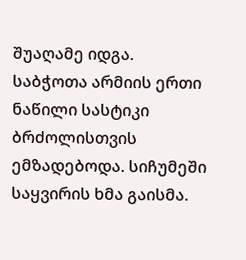შუაღამე იდგა.
საბჭოთა არმიის ერთი ნაწილი სასტიკი ბრძოლისთვის ემზადებოდა. სიჩუმეში საყვირის ხმა გაისმა.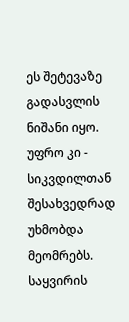ეს შეტევაზე გადასვლის ნიშანი იყო. უფრო კი - სიკვდილთან შესახვედრად უხმობდა მეომრებს. საყვირის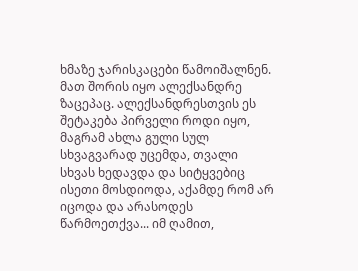ხმაზე ჯარისკაცები წამოიშალნენ. მათ შორის იყო ალექსანდრე ზაცეპაც. ალექსანდრესთვის ეს შეტაკება პირველი როდი იყო, მაგრამ ახლა გული სულ სხვაგვარად უცემდა, თვალი სხვას ხედავდა და სიტყვებიც ისეთი მოსდიოდა, აქამდე რომ არ იცოდა და არასოდეს წარმოეთქვა... იმ ღამით,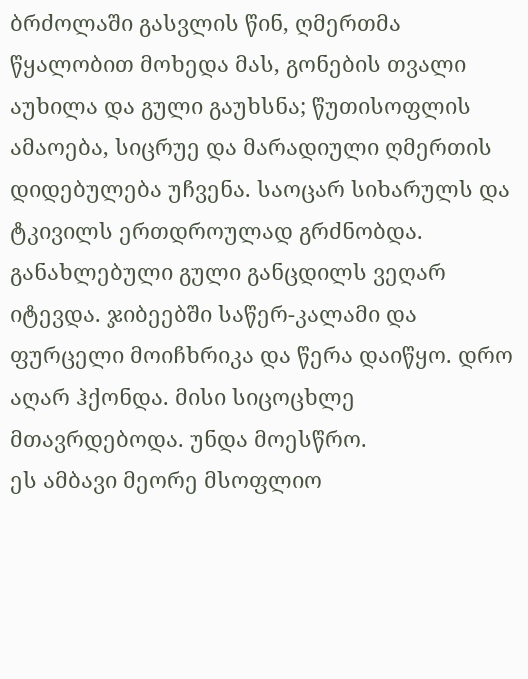ბრძოლაში გასვლის წინ, ღმერთმა წყალობით მოხედა მას, გონების თვალი აუხილა და გული გაუხსნა; წუთისოფლის ამაოება, სიცრუე და მარადიული ღმერთის დიდებულება უჩვენა. საოცარ სიხარულს და ტკივილს ერთდროულად გრძნობდა. განახლებული გული განცდილს ვეღარ იტევდა. ჯიბეებში საწერ-კალამი და ფურცელი მოიჩხრიკა და წერა დაიწყო. დრო აღარ ჰქონდა. მისი სიცოცხლე მთავრდებოდა. უნდა მოესწრო.
ეს ამბავი მეორე მსოფლიო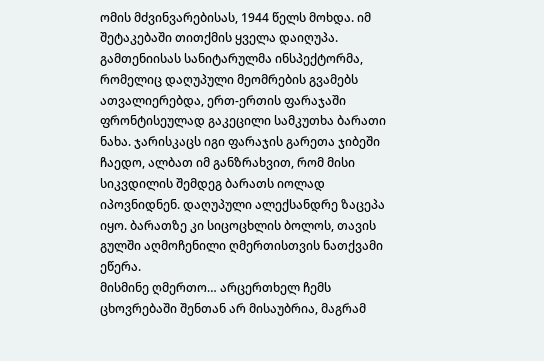ომის მძვინვარებისას, 1944 წელს მოხდა. იმ შეტაკებაში თითქმის ყველა დაიღუპა. გამთენიისას სანიტარულმა ინსპექტორმა, რომელიც დაღუპული მეომრების გვამებს ათვალიერებდა, ერთ-ერთის ფარაჯაში ფრონტისეულად გაკეცილი სამკუთხა ბარათი ნახა. ჯარისკაცს იგი ფარაჯის გარეთა ჯიბეში ჩაედო, ალბათ იმ განზრახვით, რომ მისი სიკვდილის შემდეგ ბარათს იოლად იპოვნიდნენ. დაღუპული ალექსანდრე ზაცეპა იყო. ბარათზე კი სიცოცხლის ბოლოს, თავის გულში აღმოჩენილი ღმერთისთვის ნათქვამი ეწერა.
მისმინე ღმერთო… არცერთხელ ჩემს ცხოვრებაში შენთან არ მისაუბრია, მაგრამ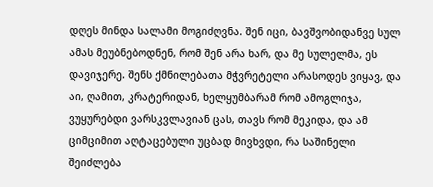დღეს მინდა სალამი მოგიძღვნა. შენ იცი, ბავშვობიდანვე სულ ამას მეუბნებოდნენ, რომ შენ არა ხარ, და მე სულელმა, ეს დავიჯერე. შენს ქმნილებათა მჭვრეტელი არასოდეს ვიყავ, და აი, ღამით, კრატერიდან, ხელყუმბარამ რომ ამოგლიჯა, ვუყურებდი ვარსკვლავიან ცას, თავს რომ მეკიდა, და ამ ციმციმით აღტაცებული უცბად მივხვდი, რა საშინელი შეიძლება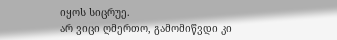იყოს სიცრუე.
არ ვიცი ღმერთო, გამომიწვდი კი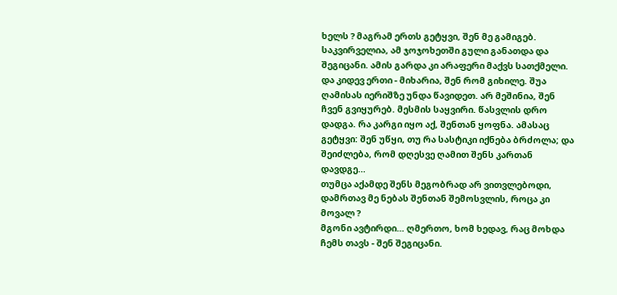ხელს ? მაგრამ ერთს გეტყვი, შენ მე გამიგებ. საკვირველია, ამ ჯოჯოხეთში გული განათდა და შეგიცანი. ამის გარდა კი არაფერი მაქვს სათქმელი.
და კიდევ ერთი - მიხარია, შენ რომ გიხილე. შუა ღამისას იერიშზე უნდა წავიდეთ. არ მეშინია, შენ ჩვენ გვიყურებ. მესმის საყვირი. წასვლის დრო დადგა. რა კარგი იყო აქ, შენთან ყოფნა. ამასაც გეტყვი: შენ უწყი, თუ რა სასტიკი იქნება ბრძოლა; და შეიძლება, რომ დღესვე ღამით შენს კართან დავდგე…
თუმცა აქამდე შენს მეგობრად არ ვითვლებოდი, დამრთავ მე ნებას შენთან შემოსვლის, როცა კი მოვალ ?
მგონი ავტირდი… ღმერთო, ხომ ხედავ, რაც მოხდა ჩემს თავს - შენ შეგიცანი.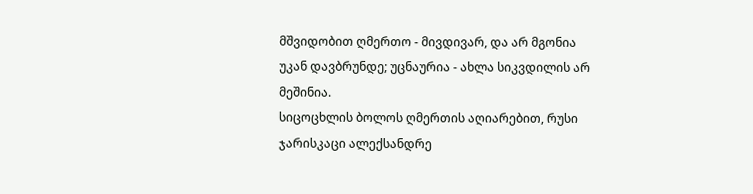მშვიდობით ღმერთო - მივდივარ, და არ მგონია უკან დავბრუნდე; უცნაურია - ახლა სიკვდილის არ მეშინია.
სიცოცხლის ბოლოს ღმერთის აღიარებით, რუსი ჯარისკაცი ალექსანდრე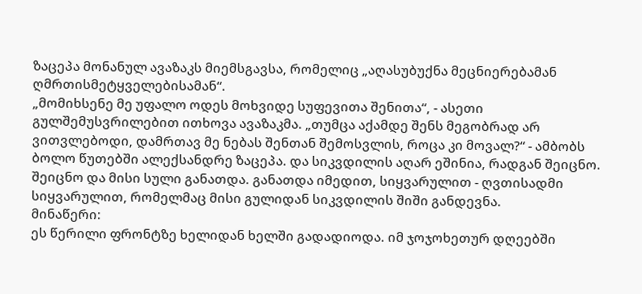ზაცეპა მონანულ ავაზაკს მიემსგავსა, რომელიც „აღასუბუქნა მეცნიერებამან ღმრთისმეტყველებისამან“.
„მომიხსენე მე უფალო ოდეს მოხვიდე სუფევითა შენითა“, - ასეთი გულშემუსვრილებით ითხოვა ავაზაკმა. „თუმცა აქამდე შენს მეგობრად არ ვითვლებოდი, დამრთავ მე ნებას შენთან შემოსვლის, როცა კი მოვალ?“ - ამბობს ბოლო წუთებში ალექსანდრე ზაცეპა. და სიკვდილის აღარ ეშინია, რადგან შეიცნო. შეიცნო და მისი სული განათდა. განათდა იმედით, სიყვარულით - ღვთისადმი სიყვარულით, რომელმაც მისი გულიდან სიკვდილის შიში განდევნა.
მინაწერი:
ეს წერილი ფრონტზე ხელიდან ხელში გადადიოდა. იმ ჯოჯოხეთურ დღეებში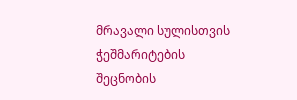მრავალი სულისთვის ჭეშმარიტების შეცნობის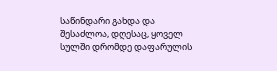საწინდარი გახდა და შესაძლოა, დღესაც, ყოველ სულში დრომდე დაფარულის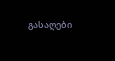გასაღები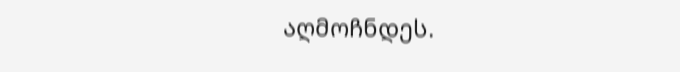აღმოჩნდეს.